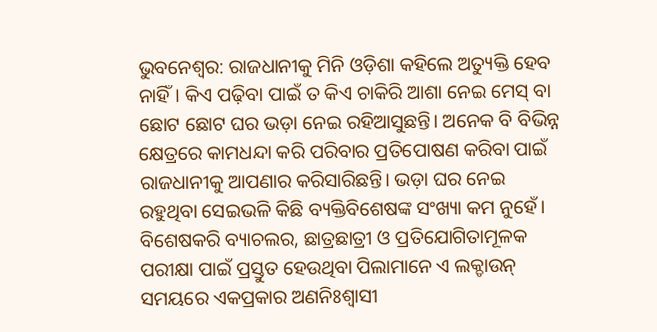ଭୁବନେଶ୍ବର: ରାଜଧାନୀକୁ ମିନି ଓଡ଼ିଶା କହିଲେ ଅତ୍ୟୁକ୍ତି ହେବ ନାହିଁ। କିଏ ପଢ଼ିବା ପାଇଁ ତ କିଏ ଚାକିରି ଆଶା ନେଇ ମେସ୍ ବା ଛୋଟ ଛୋଟ ଘର ଭଡ଼ା ନେଇ ରହିଆସୁଛନ୍ତି। ଅନେକ ବି ବିଭିନ୍ନ କ୍ଷେତ୍ରରେ କାମଧନ୍ଦା କରି ପରିବାର ପ୍ରତିପୋଷଣ କରିବା ପାଇଁ ରାଜଧାନୀକୁ ଆପଣାର କରିସାରିଛନ୍ତି। ଭଡ଼ା ଘର ନେଇ ରହୁଥିବା ସେଇଭଳି କିଛି ବ୍ୟକ୍ତିବିଶେଷଙ୍କ ସଂଖ୍ୟା କମ ନୁହେଁ। ବିଶେଷକରି ବ୍ୟାଚଲର, ଛାତ୍ରଛାତ୍ରୀ ଓ ପ୍ରତିଯୋଗିତାମୂଳକ ପରୀକ୍ଷା ପାଇଁ ପ୍ରସ୍ତୁତ ହେଉଥିବା ପିଲାମାନେ ଏ ଲକ୍ଡାଉନ୍ ସମୟରେ ଏକପ୍ରକାର ଅଣନିଃଶ୍ବାସୀ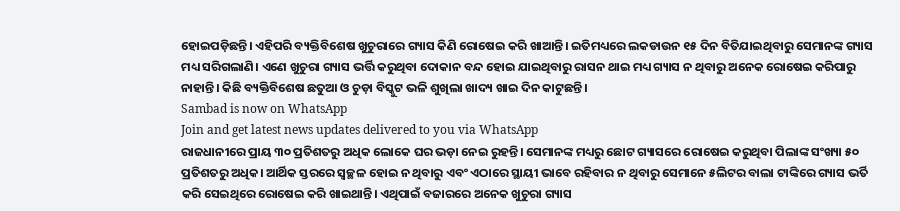ହୋଇପଡ଼ିଛନ୍ତି। ଏହିପରି ବ୍ୟକ୍ତିବିଶେଷ ଖୁଚୁରାରେ ଗ୍ୟାସ କିଣି ରୋଷେଇ କରି ଖାଆନ୍ତି। ଇତିମଧ୍ୟରେ ଲକଡାଉନ ୧୫ ଦିନ ବିତିଯାଇଥିବାରୁ ସେମାନଙ୍କ ଗ୍ୟାସ ମଧ୍ୟ ସରିଗଲାଣି। ଏଣେ ଖୁଚୁରା ଗ୍ୟାସ ଭର୍ତ୍ତି କରୁଥିବା ଦୋକାନ ବନ୍ଦ ହୋଇ ଯାଇଥିବାରୁ ରାସନ ଥାଇ ମଧ୍ୟ ଗ୍ୟାସ ନ ଥିବାରୁ ଅନେକ ରୋଷେଇ କରିପାରୁ ନାହାନ୍ତି। କିଛି ବ୍ୟକ୍ତିବିଶେଷ ଛତୁଆ ଓ ଚୁଡ଼ା ବିସ୍କୁଟ ଭଳି ଶୁଖିଲା ଖାଦ୍ୟ ଖାଇ ଦିନ କାଟୁଛନ୍ତି।
Sambad is now on WhatsApp
Join and get latest news updates delivered to you via WhatsApp
ରାଜଧାନୀରେ ପ୍ରାୟ ୩୦ ପ୍ରତିଶତରୁ ଅଧିକ ଲୋକେ ଘର ଭଡ଼ା ନେଇ ରୁହନ୍ତି। ସେମାନଙ୍କ ମଧ୍ୟରୁ ଛୋଟ ଗ୍ୟାସରେ ରୋଷେଇ କରୁଥିବା ପିଲାଙ୍କ ସଂଖ୍ୟା ୫୦ ପ୍ରତିଶତରୁ ଅଧିକ। ଆର୍ଥିକ ସ୍ତରରେ ସ୍ବଚ୍ଛଳ ହୋଇ ନ ଥିବାରୁ ଏବଂ ଏଠାରେ ସ୍ଥାୟୀ ଭାବେ ରହିବାର ନ ଥିବାରୁ ସେମାନେ ୫ଲିଟର ବାଲା ଟାଙ୍କିରେ ଗ୍ୟାସ ଭର୍ତି କରି ସେଇଥିରେ ରୋଷେଇ କରି ଖାଇଥାନ୍ତି। ଏଥିପାଇଁ ବଜାରରେ ଅନେକ ଖୁଚୁରା ଗ୍ୟାସ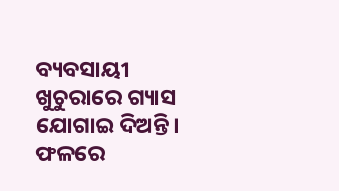ବ୍ୟବସାୟୀ ଖୁଚୁରାରେ ଗ୍ୟାସ ଯୋଗାଇ ଦିଅନ୍ତି। ଫଳରେ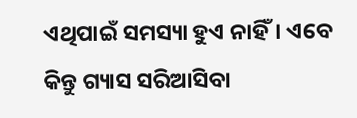ଏଥିପାଇଁ ସମସ୍ୟା ହୁଏ ନାହିଁ। ଏବେ କିନ୍ତୁ ଗ୍ୟାସ ସରିଆସିବା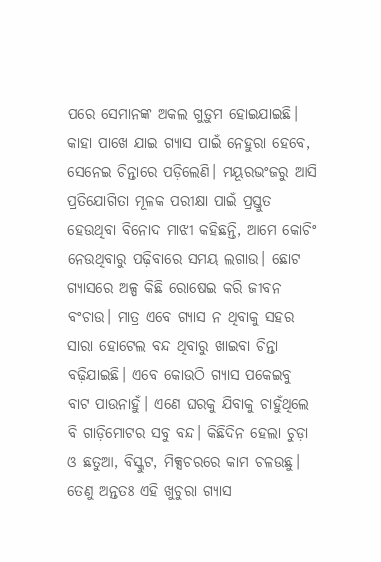ପରେ ସେମାନଙ୍କ ଅକଲ ଗୁଡ଼ୁମ ହୋଇଯାଇଛି। କାହା ପାଖେ ଯାଇ ଗ୍ୟାସ ପାଇଁ ନେହୁରା ହେବେ, ସେନେଇ ଚିନ୍ତାରେ ପଡ଼ିଲେଣି। ମୟୂରଭଂଜରୁ ଆସି ପ୍ରତିଯୋଗିତା ମୂଳକ ପରୀକ୍ଷା ପାଇଁ ପ୍ରସ୍ତୁତ ହେଉଥିବା ବିନୋଦ ମାଝୀ କହିଛନ୍ତି, ଆମେ କୋଚିଂ ନେଉଥିବାରୁ ପଢ଼ିବାରେ ସମୟ ଲଗାଉ। ଛୋଟ ଗ୍ୟାସରେ ଅଳ୍ପ କିଛି ରୋଷେଇ କରି ଜୀବନ ବଂଚାଉ। ମାତ୍ର ଏବେ ଗ୍ୟାସ ନ ଥିବାକୁ ସହର ସାରା ହୋଟେଲ ବନ୍ଦ ଥିବାରୁ ଖାଇବା ଚିନ୍ତା ବଢ଼ିଯାଇଛି। ଏବେ କୋଉଠି ଗ୍ୟାସ ପକେଇବୁ ବାଟ ପାଉନାହୁଁ। ଏଣେ ଘରକୁ ଯିବାକୁ ଚାହୁଁଥିଲେ ବି ଗାଡ଼ିମୋଟର ସବୁ ବନ୍ଦ। କିଛିଦିନ ହେଲା ଚୁଡ଼ା ଓ ଛତୁଆ, ବିସ୍କୁଟ, ମିକ୍ସଚରରେ କାମ ଚଳଉଛୁ। ତେଣୁ ଅନ୍ତତଃ ଏହି ଖୁଚୁରା ଗ୍ୟାସ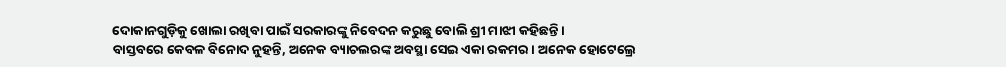ଦୋକାନଗୁଡ଼ିକୁ ଖୋଲା ରଖିବା ପାଇଁ ସରକାରଙ୍କୁ ନିବେଦନ କରୁଛୁ ବୋଲି ଶ୍ରୀ ମାଝୀ କହିଛନ୍ତି।
ବାସ୍ତବରେ କେବଳ ବିନୋଦ ନୁହନ୍ତି, ଅନେକ ବ୍ୟାଚଲରଙ୍କ ଅବସ୍ଥା ସେଇ ଏକା ରକମର। ଅନେକ ହୋଟେଲ୍ରେ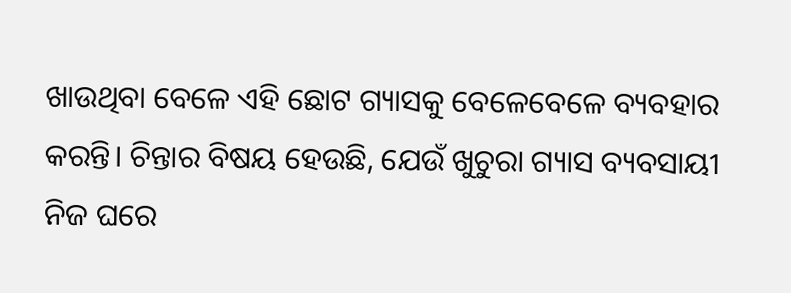ଖାଉଥିବା ବେଳେ ଏହି ଛୋଟ ଗ୍ୟାସକୁ ବେଳେବେଳେ ବ୍ୟବହାର କରନ୍ତି। ଚିନ୍ତାର ବିଷୟ ହେଉଛି, ଯେଉଁ ଖୁଚୁରା ଗ୍ୟାସ ବ୍ୟବସାୟୀ ନିଜ ଘରେ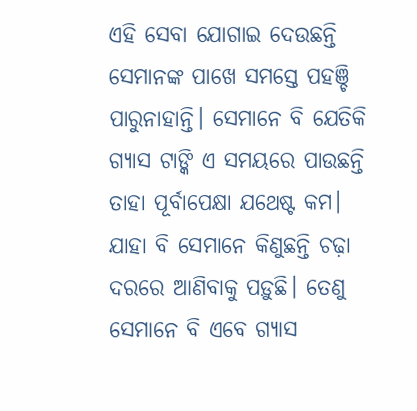ଏହି ସେବା ଯୋଗାଇ ଦେଉଛନ୍ତି ସେମାନଙ୍କ ପାଖେ ସମସ୍ତେ ପହଞ୍ଚି ପାରୁନାହାନ୍ତି। ସେମାନେ ବି ଯେତିକି ଗ୍ୟାସ ଟାଙ୍କି ଏ ସମୟରେ ପାଉଛନ୍ତି ତାହା ପୂର୍ବାପେକ୍ଷା ଯଥେଷ୍ଟ କମ। ଯାହା ବି ସେମାନେ କିଣୁଛନ୍ତି ଚଢ଼ା ଦରରେ ଆଣିବାକୁ ପଡ଼ୁଛି। ତେଣୁ ସେମାନେ ବି ଏବେ ଗ୍ୟାସ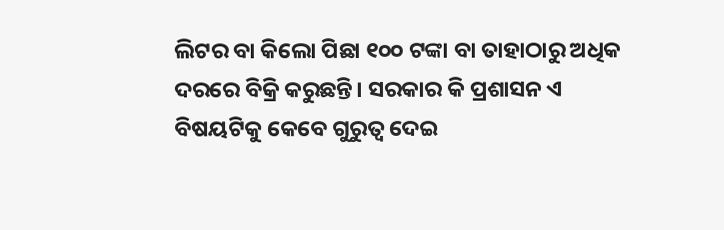ଲିଟର ବା କିଲୋ ପିଛା ୧୦୦ ଟଙ୍କା ବା ତାହାଠାରୁ ଅଧିକ ଦରରେ ବିକ୍ରି କରୁଛନ୍ତି। ସରକାର କି ପ୍ରଶାସନ ଏ ବିଷୟଟିକୁ କେବେ ଗୁରୁତ୍ବ ଦେଇ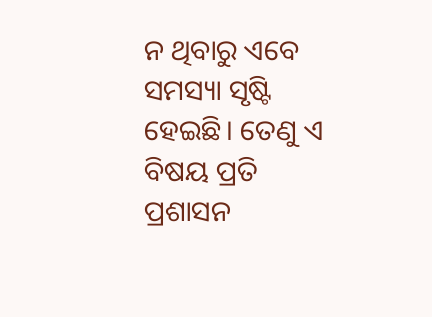ନ ଥିବାରୁ ଏବେ ସମସ୍ୟା ସୃଷ୍ଟି ହେଇଛି। ତେଣୁ ଏ ବିଷୟ ପ୍ରତି ପ୍ରଶାସନ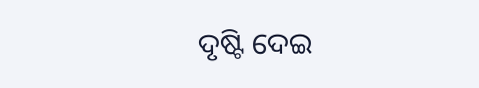ଦୃଷ୍ଟି ଦେଇ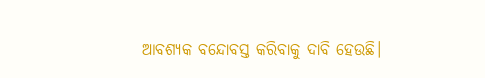ଆବଶ୍ୟକ ବନ୍ଦୋବସ୍ତ କରିବାକୁ ଦାବି ହେଉଛି।